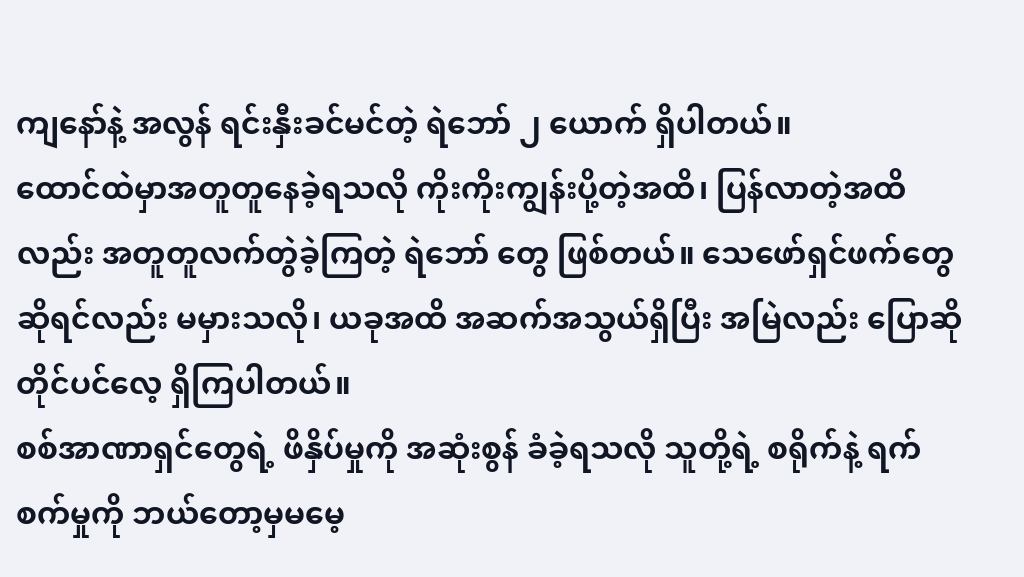ကျနော်နဲ့ အလွန် ရင်းနှီးခင်မင်တဲ့ ရဲဘော် ၂ ယောက် ရှိပါတယ်။
ထောင်ထဲမှာအတူတူနေခဲ့ရသလို ကိုးကိုးကျွန်းပို့တဲ့အထိ၊ ပြန်လာတဲ့အထိလည်း အတူတူလက်တွဲခဲ့ကြတဲ့ ရဲဘော် တွေ ဖြစ်တယ်။ သေဖော်ရှင်ဖက်တွေ ဆိုရင်လည်း မမှားသလို၊ ယခုအထိ အဆက်အသွယ်ရှိပြီး အမြဲလည်း ပြောဆို တိုင်ပင်လေ့ ရှိကြပါတယ်။
စစ်အာဏာရှင်တွေရဲ့ ဖိနှိပ်မှုကို အဆုံးစွန် ခံခဲ့ရသလို သူတို့ရဲ့ စရိုက်နဲ့ ရက်စက်မှုကို ဘယ်တော့မှမမေ့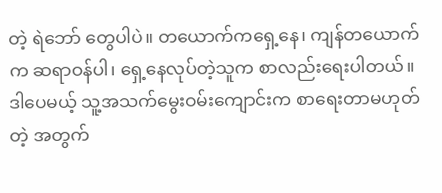တဲ့ ရဲဘော် တွေပါပဲ။ တယောက်ကရှေ့နေ၊ ကျန်တယောက်က ဆရာဝန်ပါ၊ ရှေ့နေလုပ်တဲ့သူက စာလည်းရေးပါတယ်။ ဒါပေမယ့် သူ့အသက်မွေးဝမ်းကျောင်းက စာရေးတာမဟုတ်တဲ့ အတွက်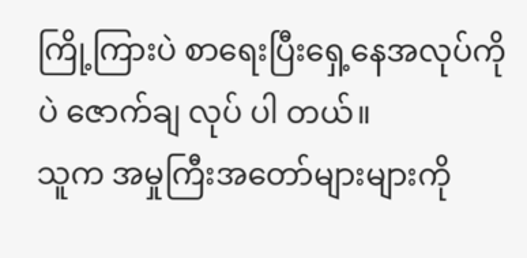ကြို့ကြားပဲ စာရေးပြီးရှေ့နေအလုပ်ကိုပဲ ဇောက်ချ လုပ် ပါ တယ်။
သူက အမှုကြီးအတော်များများကို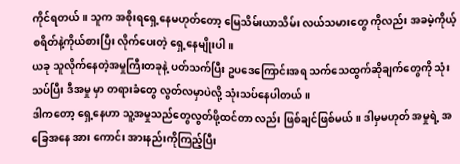ကိုင်ရတယ်။ သူက အစိုးရရှေ့နေမဟုတ်တော့ မြေသိမ်းယာသိမ်း လယ်သမားတွေ ကိုလည်း အခမဲ့ကိုယ့် စရိတ်နဲ့ကိုယ်စားပြီး လိုက်ပေးတဲ့ ရှေ့နေမျိုးပါ။
ယခု သူလိုက်နေတဲ့အမှုကြီးတခုနဲ့ ပတ်သက်ပြီး ဥပဒေကြောင်းအရ သက်သေထွက်ဆိုချက်တွေကို သုံးသပ်ပြီး ဒီအမှု မှာ တရားခံတွေ လွတ်လမှာပဲလို့ သုံးသပ်နေပါတယ်။
ဒါကတော့ ရှေ့နေဟာ သူ့အမှုသည်တွေလွတ်ဖို့ထင်တာ လည်း ဖြစ်ချင်ဖြစ်မယ်။ ဒါမှမဟုတ် အမှုရဲ့ အခြေအနေ အား ကောင်း အားနည်းကိုကြည့်ပြီး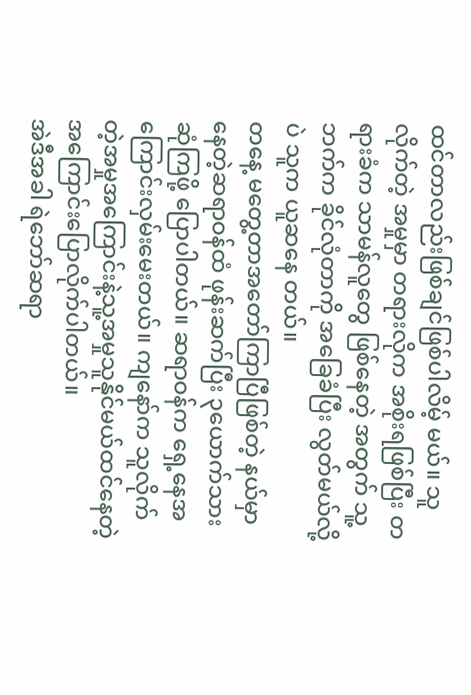ထင်တာလည်းဖြစ်ချင်ဖြစ်ပါလိမ့် မယ်။ သူလိုက်တဲ့ အမှုမှာ တရားလိုက အစိုးရဖြစ်ပြီး တရားခံက သာမန်လူတွေ ဖြစ်နေတဲ့ အတွက် သူ့ဘက်က ခိုင်လုံတာကို အခြေခံပြီး လွတ်မယ်လို့ပဲ သူက ယူဆနေ တယ်။
တနေ့ မတွေ့တာအတော်ကြာပြီဖြစ်တဲ့ နယ်မှာနေတဲ့ဆရာဝန်ထံ ဖုန်းဆက်ပြီး ၃ယောက်သားဆုံကြဖို့ ပြောပါတယ်။ ဆရာဝန်က ရှေ့နေအကြောင်းလှမ်းမေးတယ်။ ကျနော်က သူလိုက်တဲ့အမှုအကြောင်းနဲ့သူ့အမှုသူနိုင်မယ်ထင်နေတဲ့ အကြောင်းပြောလိုက်ပါတယ်။
အဲဒီအခါ ရဲဘော်ဆရာ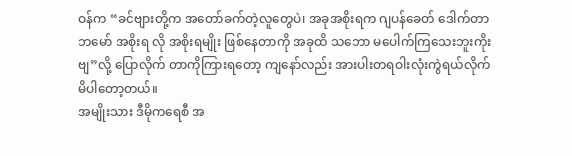ဝန်က “ခင်ဗျားတို့က အတော်ခက်တဲ့လူတွေပဲ၊ အခုအစိုးရက ဂျပန်ခေတ် ဒေါက်တာ ဘမော် အစိုးရ လို အစိုးရမျိုး ဖြစ်နေတာကို အခုထိ သဘော မပေါက်ကြသေးဘူးကိုးဗျ”လို့ ပြောလိုက် တာကိုကြားရတော့ ကျနော်လည်း အားပါးတရဝါးလုံးကွဲရယ်လိုက်မိပါတော့တယ်။
အမျိုးသား ဒီမိုကရေစီ အ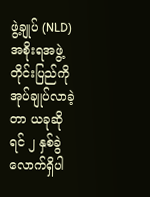ဖွဲ့ချုပ် (NLD) အစိုးရအဖွဲ့တိုင်းပြည်ကို အုပ်ချုပ်လာခဲ့တာ ယခုဆိုရင် ၂ နှစ်ခွဲလောက်ရှိပါ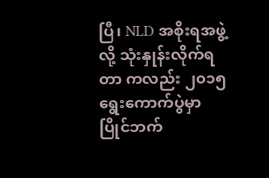ပြီ၊ NLD အစိုးရအဖွဲ့လို့ သုံးနှုန်းလိုက်ရတာ ကလည်း ၂၀၁၅ ရွေးကောက်ပွဲမှာ ပြိုင်ဘက်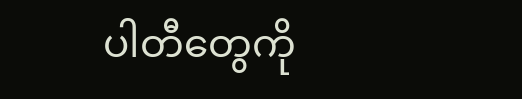ပါတီတွေကို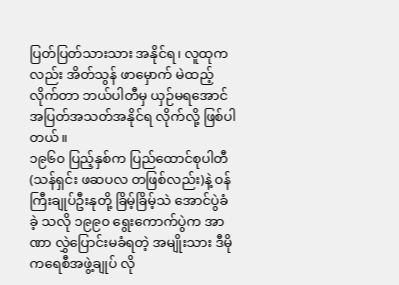ပြတ်ပြတ်သားသား အနိုင်ရ၊ လူထုကလည်း အိတ်သွန် ဖာမှောက် မဲထည့်လိုက်တာ ဘယ်ပါတီမှ ယှဉ်မရအောင် အပြတ်အသတ်အနိုင်ရ လိုက်လို့ ဖြစ်ပါတယ်။
၁၉၆၀ ပြည့်နှစ်က ပြည်ထောင်စုပါတီ (သန်ရှင်း ဖဆပလ တဖြစ်လည်း)နဲ့ ဝန်ကြီးချုပ်ဦးနုတို့ ခြိမ့်ခြိမ့်သဲ အောင်ပွဲခံခဲ့ သလို ၁၉၉၀ ရွေးကောက်ပွဲက အာဏာ လွှဲပြောင်းမခံရတဲ့ အမျိုးသား ဒီမိုကရေစီအဖွဲ့ချုပ် လို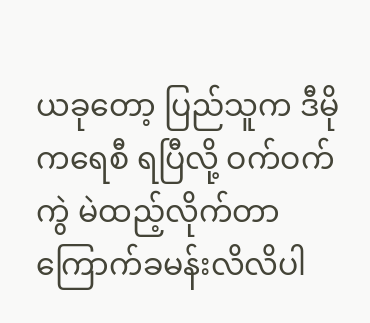ယခုတော့ ပြည်သူက ဒီမိုကရေစီ ရပြီလို့ ဝက်ဝက်ကွဲ မဲထည့်လိုက်တာ ကြောက်ခမန်းလိလိပါ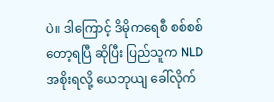ပဲ။ ဒါကြောင့် ဒိမိုကရေစီ စစ်စစ်တော့ရပြီ ဆိုပြီး ပြည်သူက NLD အစိုးရလို့ ယေဘုယျ ခေါ်လိုက်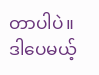တာပါပဲ။
ဒါပေမယ့်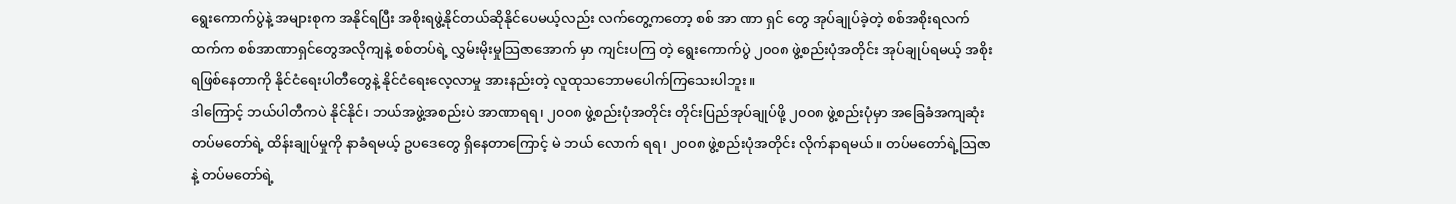ရွေးကောက်ပွဲနဲ့ အများစုက အနိုင်ရပြီး အစိုးရဖွဲ့နိုင်တယ်ဆိုနိုင်ပေမယ့်လည်း လက်တွေ့ကတော့ စစ် အာ ဏာ ရှင် တွေ အုပ်ချုပ်ခဲ့တဲ့ စစ်အစိုးရလက်ထက်က စစ်အာဏာရှင်တွေအလိုကျနဲ့ စစ်တပ်ရဲ့ လွှမ်းမိုးမှုသြဇာအောက် မှာ ကျင်းပကြ တဲ့ ရွေးကောက်ပွဲ ၂၀၀၈ ဖွဲ့စည်းပုံအတိုင်း အုပ်ချုပ်ရမယ့် အစိုးရဖြစ်နေတာကို နိုင်ငံရေးပါတီတွေနဲ့ နိုင်ငံရေးလေ့လာမှု အားနည်းတဲ့ လူထုသဘောမပေါက်ကြသေးပါဘူး။
ဒါကြောင့် ဘယ်ပါတီကပဲ နိုင်နိုင်၊ ဘယ်အဖွဲ့အစည်းပဲ အာဏာရရ၊ ၂၀၀၈ ဖွဲ့စည်းပုံအတိုင်း တိုင်းပြည်အုပ်ချုပ်ဖို့ ၂၀၀၈ ဖွဲ့စည်းပုံမှာ အခြေခံအကျဆုံး တပ်မတော်ရဲ့ ထိန်းချုပ်မှုကို နာခံရမယ့် ဥပဒေတွေ ရှိနေတာကြောင့် မဲ ဘယ် လောက် ရရ၊ ၂၀၀၈ ဖွဲ့စည်းပုံအတိုင်း လိုက်နာရမယ်။ တပ်မတော်ရဲ့သြဇာနဲ့ တပ်မတော်ရဲ့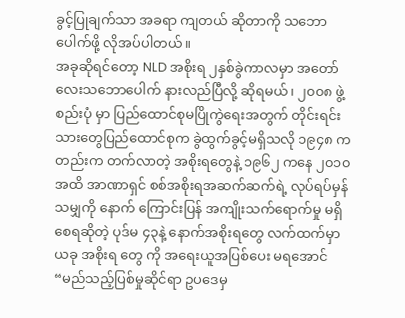ခွင့်ပြုချက်သာ အခရာ ကျတယ် ဆိုတာကို သဘောပေါက်ဖို့ လိုအပ်ပါတယ်။
အခုဆိုရင်တော့ NLD အစိုးရ ၂နှစ်ခွဲကာလမှာ အတော်လေးသဘောပေါက် နားလည်ပြီလို့ ဆိုရမယ်၊ ၂၀၀၈ ဖွဲ့စည်းပုံ မှာ ပြည်ထောင်စုမပြိုကွဲရေးအတွက် တိုင်းရင်းသားတွေပြည်ထောင်စုက ခွဲထွက်ခွင့်မရှိသလို ၁၉၄၈ ကတည်းက တက်လာတဲ့ အစိုးရတွေနဲ့ ၁၉၆၂ ကနေ ၂၀၁၀ အထိ အာဏာရှင် စစ်အစိုးရအဆက်ဆက်ရဲ့ လုပ်ရပ်မှန်သမျှကို နောက် ကြောင်းပြန် အကျိုးသက်ရောက်မှု မရှိစေရဆိုတဲ့ ပုဒ်မ ၄၃နဲ့ နောက်အစိုးရတွေ လက်ထက်မှာ ယခု အစိုးရ တွေ ကို အရေးယူအပြစ်ပေး မရအောင် “မည်သည့်ပြစ်မှုဆိုင်ရာ ဥပဒေမှ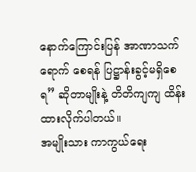နောက်ကြောင်းပြန် အာဏာသက်ရောက် စေရန် ပြဋ္ဌာန်းခွင့်မရှိစေရ” ဆိုတာမျိုးနဲ့ တိတိကျကျ ထိန်းထားလိုက်ပါတယ်။
အမျိုးသား ကာကွယ်ရေး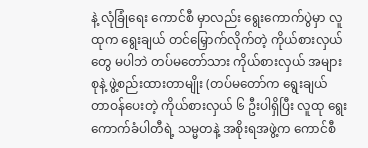နဲ့ လုံခြုံရေး ကောင်စီ မှာလည်း ရွေးကောက်ပွဲမှာ လူထုက ရွေးချယ် တင်မြှောက်လိုက်တဲ့ ကိုယ်စားလှယ်တွေ မပါဘဲ တပ်မတော်သား ကိုယ်စားလှယ် အများစုနဲ့ ဖွဲ့စည်းထားတာမျိုး (တပ်မတော်က ရွေးချယ် တာဝန်ပေးတဲ့ ကိုယ်စားလှယ် ၆ ဦးပါရှိပြီး လူထု ရွေးကောက်ခံပါတီရဲ့ သမ္မတနဲ့ အစိုးရအဖွဲ့က ကောင်စီ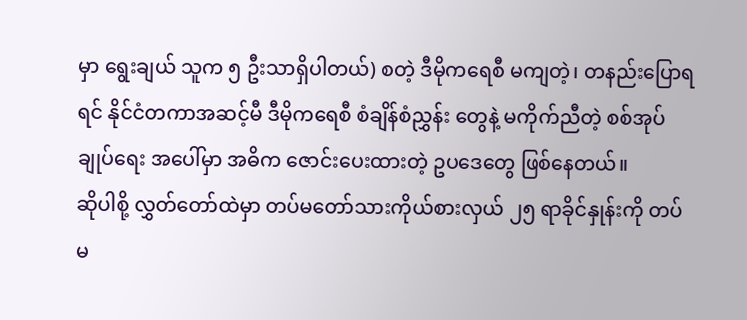မှာ ရွေးချယ် သူက ၅ ဦးသာရှိပါတယ်) စတဲ့ ဒီမိုကရေစီ မကျတဲ့၊ တနည်းပြောရရင် နိုင်ငံတကာအဆင့်မီ ဒီမိုကရေစီ စံချိန်စံညွှန်း တွေနဲ့ မကိုက်ညီတဲ့ စစ်အုပ်ချုပ်ရေး အပေါ်မှာ အဓိက ဇောင်းပေးထားတဲ့ ဥပဒေတွေ ဖြစ်နေတယ်။
ဆိုပါစို့ လွှတ်တော်ထဲမှာ တပ်မတော်သားကိုယ်စားလှယ် ၂၅ ရာခိုင်နှုန်းကို တပ်မ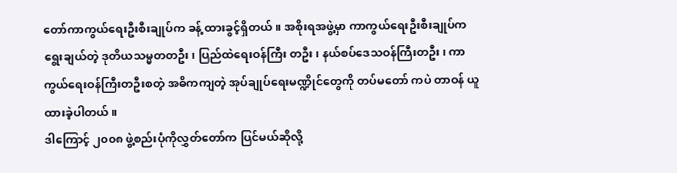တော်ကာကွယ်ရေးဦးစီးချုပ်က ခန့် ထားခွင့်ရှိတယ်။ အစိုးရအဖွဲ့မှာ ကာကွယ်ရေးဦးစီးချုပ်က ရွေးချယ်တဲ့ ဒုတိယသမ္မတတဦး၊ ပြည်ထဲရေးဝန်ကြီး တဦး၊ နယ်စပ်ဒေသဝန်ကြီးတဦး၊ ကာကွယ်ရေးဝန်ကြီးတဦးစတဲ့ အဓိကကျတဲ့ အုပ်ချုပ်ရေးမဏ္ဍိုင်တွေကို တပ်မတော် ကပဲ တာဝန် ယူထားခဲ့ပါတယ်။
ဒါကြောင့် ၂၀၀၈ ဖွဲ့စည်းပုံကိုလွှတ်တော်က ပြင်မယ်ဆိုလို့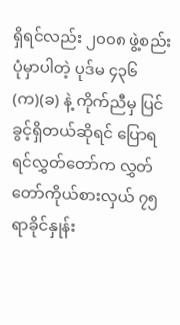ရှိရင်လည်း ၂၀၀၈ ဖွဲ့စည်းပုံမှာပါတဲ့ ပုဒ်မ ၄၃၆ (က)(ခ) နဲ့ ကိုက်ညီမှ ပြင်ခွင့်ရှိတယ်ဆိုရင် ပြောရရင်လွှတ်တော်က လွှတ်တော်ကိုယ်စားလှယ် ၇၅ ရာခိုင်နှုန်း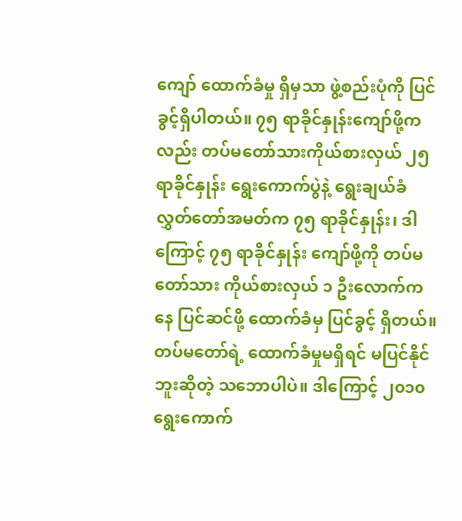ကျော် ထောက်ခံမှု ရှိမှသာ ဖွဲ့စည်းပုံကို ပြင်ခွင့်ရှိပါတယ်။ ၇၅ ရာခိုင်နှုန်းကျော်ဖို့ကလည်း တပ်မတော်သားကိုယ်စားလှယ် ၂၅ ရာခိုင်နှုန်း ရွေးကောက်ပွဲနဲ့ ရွေးချယ်ခံလွှတ်တော်အမတ်က ၇၅ ရာခိုင်နှုန်း၊ ဒါကြောင့် ၇၅ ရာခိုင်နှုန်း ကျော်ဖို့ကို တပ်မတော်သား ကိုယ်စားလှယ် ၁ ဦးလောက်ကနေ ပြင်ဆင်ဖို့ ထောက်ခံမှ ပြင်ခွင့် ရှိတယ်။
တပ်မတော်ရဲ့ ထောက်ခံမှုမရှိရင် မပြင်နိုင်ဘူးဆိုတဲ့ သဘောပါပဲ။ ဒါကြောင့် ၂၀၁၀ ရွေးကောက်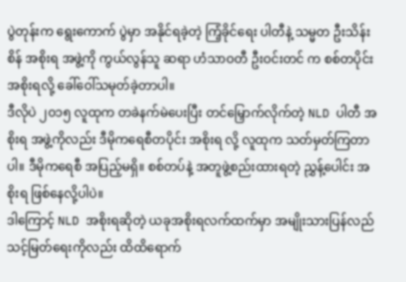ပွဲတုန်းက ရွေးကောက် ပွဲမှာ အနိုင်ရခဲ့တဲ့ ကြံ့ခိုင်ရေး ပါတီနဲ့ သမ္မတ ဦးသိန်းစိန် အစိုးရ အဖွဲ့ကို ကွယ်လွန်သူ ဆရာ ဟံသာဝတီ ဦးဝင်းတင် က စစ်တပိုင်း အစိုးရလို့ ခေါ်ဝေါ်သမုတ်ခဲ့တာပါ။
ဒီလိုပဲ ၂၀၁၅ လူထုက တခဲနက်မဲပေးပြီး တင်မြှောက်လိုက်တဲ့ NLD ပါတီ အစိုးရ အဖွဲ့ကိုလည်း ဒီမိုကရေစီတပိုင်း အစိုးရ လို့ လူထုက သတ်မှတ်ကြတာပါ။ ဒီမိုကရေစီ အပြည့်မရှိ။ စစ်တပ်နဲ့ အတူဖွဲ့စည်းထားရတဲ့ ညွှန့်ပေါင်း အစိုးရ ဖြစ်နေလို့ပါပဲ။
ဒါကြောင့် NLD အစိုးရဆိုတဲ့ ယခုအစိုးရလက်ထက်မှာ အမျိုးသားပြန်လည်သင့်မြတ်ရေးကိုလည်း ထိထိရောက်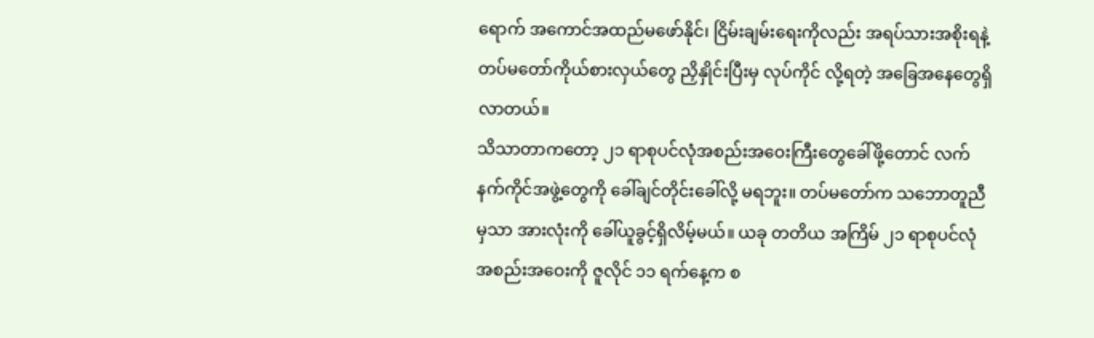ရောက် အကောင်အထည်မဖော်နိုင်၊ ငြိမ်းချမ်းရေးကိုလည်း အရပ်သားအစိုးရနဲ့ တပ်မတော်ကိုယ်စားလှယ်တွေ ညှိနှိုင်းပြီးမှ လုပ်ကိုင် လို့ရတဲ့ အခြေအနေတွေရှိလာတယ်။
သိသာတာကတော့ ၂၁ ရာစုပင်လုံအစည်းအဝေးကြီးတွေခေါ်ဖို့တောင် လက်နက်ကိုင်အဖွဲ့တွေကို ခေါ်ချင်တိုင်းခေါ်လို့ မရဘူး။ တပ်မတော်က သဘောတူညီမှသာ အားလုံးကို ခေါ်ယူခွင့်ရှိလိမ့်မယ်။ ယခု တတိယ အကြိမ် ၂၁ ရာစုပင်လုံ အစည်းအဝေးကို ဇူလိုင် ၁၁ ရက်နေ့က စ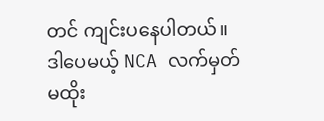တင် ကျင်းပနေပါတယ်။
ဒါပေမယ့် NCA လက်မှတ်မထိုး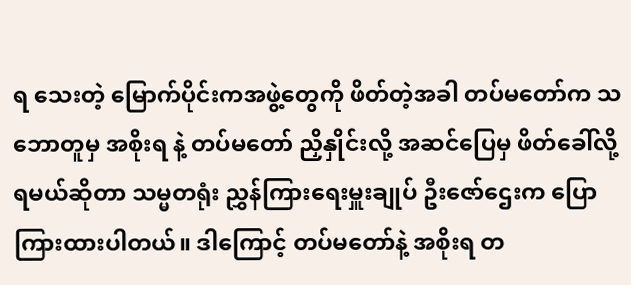ရ သေးတဲ့ မြောက်ပိုင်းကအဖွဲ့တွေကို ဖိတ်တဲ့အခါ တပ်မတော်က သဘောတူမှ အစိုးရ နဲ့ တပ်မတော် ညှိနှိုင်းလို့ အဆင်ပြေမှ ဖိတ်ခေါ်လို့ရမယ်ဆိုတာ သမ္မတရုံး ညွှန်ကြားရေးမှူးချုပ် ဦးဇော်ဌေးက ပြောကြားထားပါတယ်။ ဒါကြောင့် တပ်မတော်နဲ့ အစိုးရ တ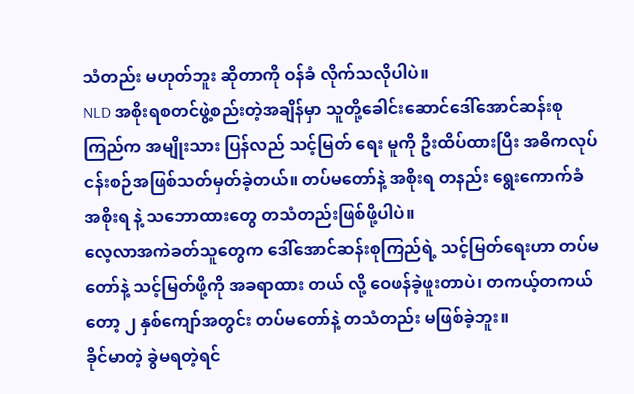သံတည်း မဟုတ်ဘူး ဆိုတာကို ဝန်ခံ လိုက်သလိုပါပဲ။
NLD အစိုးရစတင်ဖွဲ့စည်းတဲ့အချိန်မှာ သူတို့ခေါင်းဆောင်ဒေါ်အောင်ဆန်းစုကြည်က အမျိုးသား ပြန်လည် သင့်မြတ် ရေး မူကို ဦးထိပ်ထားပြီး အဓိကလုပ်ငန်းစဉ်အဖြစ်သတ်မှတ်ခဲ့တယ်။ တပ်မတော်နဲ့ အစိုးရ တနည်း ရွေးကောက်ခံ အစိုးရ နဲ့ သဘောထားတွေ တသံတည်းဖြစ်ဖို့ပါပဲ။
လေ့လာအကဲခတ်သူတွေက ဒေါ်အောင်ဆန်းစုကြည်ရဲ့ သင့်မြတ်ရေးဟာ တပ်မတော်နဲ့ သင့်မြတ်ဖို့ကို အခရာထား တယ် လို့ ဝေဖန်ခဲ့ဖူးတာပဲ၊ တကယ့်တကယ်တော့ ၂ နှစ်ကျော်အတွင်း တပ်မတော်နဲ့ တသံတည်း မဖြစ်ခဲ့ဘူး။
ခိုင်မာတဲ့ ခွဲမရတဲ့ရင်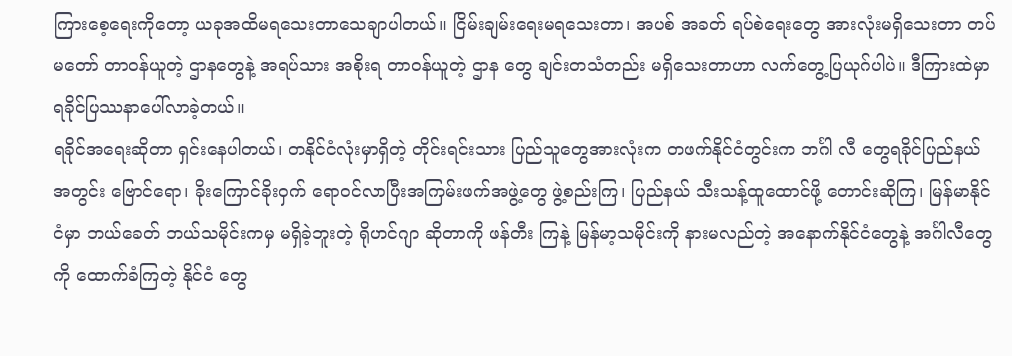ကြားစေ့ရေးကိုတော့ ယခုအထိမရသေးတာသေချာပါတယ်။ ငြိမ်းချမ်းရေးမရသေးတာ၊ အပစ် အခတ် ရပ်စဲရေးတွေ အားလုံးမရှိသေးတာ တပ်မတော် တာဝန်ယူတဲ့ ဌာနတွေနဲ့ အရပ်သား အစိုးရ တာဝန်ယူတဲ့ ဌာန တွေ ချင်းတသံတည်း မရှိသေးတာဟာ လက်တွေ့ပြယုဂ်ပါပဲ။ ဒီကြားထဲမှာ ရခိုင်ပြဿနာပေါ်လာခဲ့တယ်။
ရခိုင်အရေးဆိုတာ ရှင်းနေပါတယ်၊ တနိုင်ငံလုံးမှာရှိတဲ့ တိုင်းရင်းသား ပြည်သူတွေအားလုံးက တဖက်နိုင်ငံတွင်းက ဘင်္ဂါ လီ တွေရခိုင်ပြည်နယ် အတွင်း ဗြောင်ရော၊ ခိုးကြောင်ခိုးဝှက် ရောဝင်လာပြီးအကြမ်းဖက်အဖွဲ့တွေ ဖွဲ့စည်းကြ၊ ပြည်နယ် သီးသန့်ထူထောင်ဖို့ တောင်းဆိုကြ၊ မြန်မာနိုင်ငံမှာ ဘယ်ခေတ် ဘယ်သမိုင်းကမှ မရှိခဲ့ဘူးတဲ့ ရိုဟင်ဂျာ ဆိုတာကို ဖန်တီး ကြနဲ့ မြန်မာ့သမိုင်းကို နားမလည်တဲ့ အနောက်နိုင်ငံတွေနဲ့ အင်္ဂါလီတွေကို ထောက်ခံကြတဲ့ နိုင်ငံ တွေ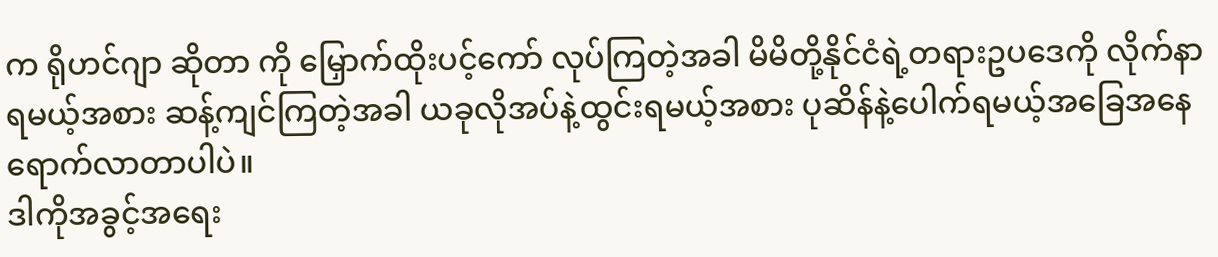က ရိုဟင်ဂျာ ဆိုတာ ကို မြှောက်ထိုးပင့်ကော် လုပ်ကြတဲ့အခါ မိမိတို့နိုင်ငံရဲ့တရားဥပဒေကို လိုက်နာရမယ့်အစား ဆန့်ကျင်ကြတဲ့အခါ ယခုလိုအပ်နဲ့ထွင်းရမယ့်အစား ပုဆိန်နဲ့ပေါက်ရမယ့်အခြေအနေရောက်လာတာပါပဲ။
ဒါကိုအခွင့်အရေး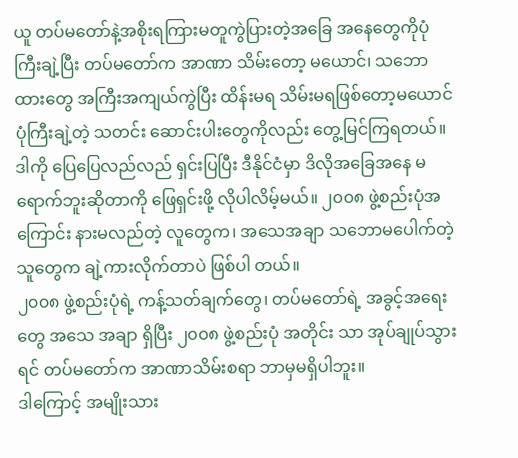ယူ တပ်မတော်နဲ့အစိုးရကြားမတူကွဲပြားတဲ့အခြေ အနေတွေကိုပုံကြီးချဲ့ပြီး တပ်မတော်က အာဏာ သိမ်းတော့ မယောင်၊ သဘောထားတွေ အကြီးအကျယ်ကွဲပြီး ထိန်းမရ သိမ်းမရဖြစ်တော့မယောင် ပုံကြီးချဲ့တဲ့ သတင်း ဆောင်းပါးတွေကိုလည်း တွေ့မြင်ကြရတယ်။
ဒါကို ပြေပြေလည်လည် ရှင်းပြပြီး ဒီနိုင်ငံမှာ ဒိလိုအခြေအနေ မရောက်ဘူးဆိုတာကို ဖြေရှင်းဖို့ လိုပါလိမ့်မယ်။ ၂၀၀၈ ဖွဲ့စည်းပုံအကြောင်း နားမလည်တဲ့ လူတွေက၊ အသေအချာ သဘောမပေါက်တဲ့သူတွေက ချဲ့ကားလိုက်တာပဲ ဖြစ်ပါ တယ်။
၂၀၀၈ ဖွဲ့စည်းပုံရဲ့ ကန့်သတ်ချက်တွေ၊ တပ်မတော်ရဲ့ အခွင့်အရေးတွေ အသေ အချာ ရှိပြီး ၂၀၀၈ ဖွဲ့စည်းပုံ အတိုင်း သာ အုပ်ချုပ်သွားရင် တပ်မတော်က အာဏာသိမ်းစရာ ဘာမှမရှိပါဘူး။
ဒါကြောင့် အမျိုးသား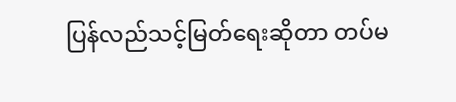ပြန်လည်သင့်မြတ်ရေးဆိုတာ တပ်မ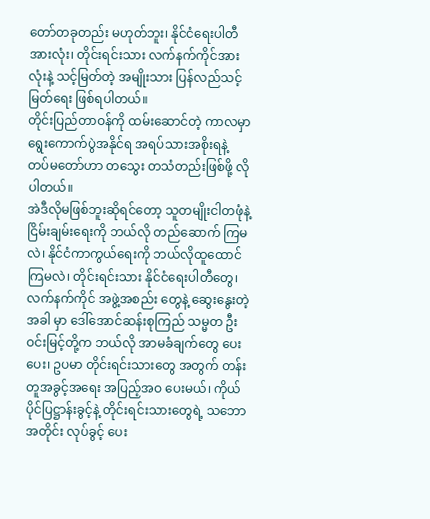တော်တခုတည်း မဟုတ်ဘူး၊ နိုင်ငံရေးပါတီအားလုံး၊ တိုင်းရင်းသား လက်နက်ကိုင်အားလုံးနဲ့ သင့်မြတ်တဲ့ အမျိုးသား ပြန်လည်သင့်မြတ်ရေး ဖြစ်ရပါတယ်။
တိုင်းပြည်တာဝန်ကို ထမ်းဆောင်တဲ့ ကာလမှာ ရွေးကောက်ပွဲအနိုင်ရ အရပ်သားအစိုးရနဲ့ တပ်မတော်ဟာ တသွေး တသံတည်းဖြစ်ဖို့ လိုပါတယ်။
အဲဒီလိုမဖြစ်ဘူးဆိုရင်တော့ သူတမျိုးငါတဖုံနဲ့ ငြိမ်းချမ်းရေးကို ဘယ်လို တည်ဆောက် ကြမလဲ၊ နိုင်ငံကာကွယ်ရေးကို ဘယ်လိုထူထောင် ကြမလဲ၊ တိုင်းရင်းသား နိုင်ငံရေးပါတီတွေ၊ လက်နက်ကိုင် အဖွဲ့အစည်း တွေနဲ့ ဆွေးနွေးတဲ့အခါ မှာ ဒေါ်အောင်ဆန်းစုကြည် သမ္မတ ဦးဝင်းမြင့်တို့က ဘယ်လို အာမခံချက်တွေ ပေးပေး၊ ဥပမာ တိုင်းရင်းသားတွေ အတွက် တန်းတူအခွင့်အရေး အပြည့်အဝ ပေးမယ်၊ ကိုယ်ပိုင်ပြဋ္ဌာန်းခွင့်နဲ့ တိုင်းရင်းသားတွေရဲ့ သဘောအတိုင်း လုပ်ခွင့် ပေး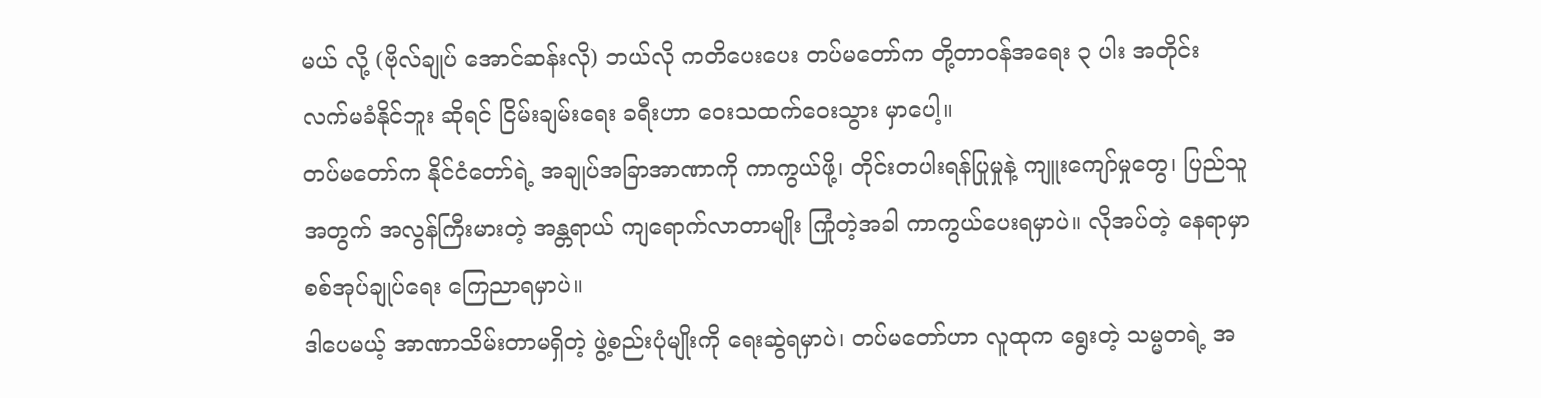မယ် လို့ (ဗိုလ်ချုပ် အောင်ဆန်းလို) ဘယ်လို ကတိပေးပေး တပ်မတော်က တို့တာဝန်အရေး ၃ ပါး အတိုင်း လက်မခံနိုင်ဘူး ဆိုရင် ငြိမ်းချမ်းရေး ခရီးဟာ ဝေးသထက်ဝေးသွား မှာပေါ့။
တပ်မတော်က နိုင်ငံတော်ရဲ့ အချုပ်အခြာအာဏာကို ကာကွယ်ဖို့၊ တိုင်းတပါးရန်ပြုမှုနဲ့ ကျူးကျော်မှုတွေ၊ ပြည်သူ အတွက် အလွန်ကြီးမားတဲ့ အန္တရာယ် ကျရောက်လာတာမျိုး ကြုံတဲ့အခါ ကာကွယ်ပေးရမှာပဲ။ လိုအပ်တဲ့ နေရာမှာ စစ်အုပ်ချုပ်ရေး ကြေညာရမှာပဲ။
ဒါပေမယ့် အာဏာသိမ်းတာမရှိတဲ့ ဖွဲ့စည်းပုံမျိုးကို ရေးဆွဲရမှာပဲ၊ တပ်မတော်ဟာ လူထုက ရွေးတဲ့ သမ္မတရဲ့ အ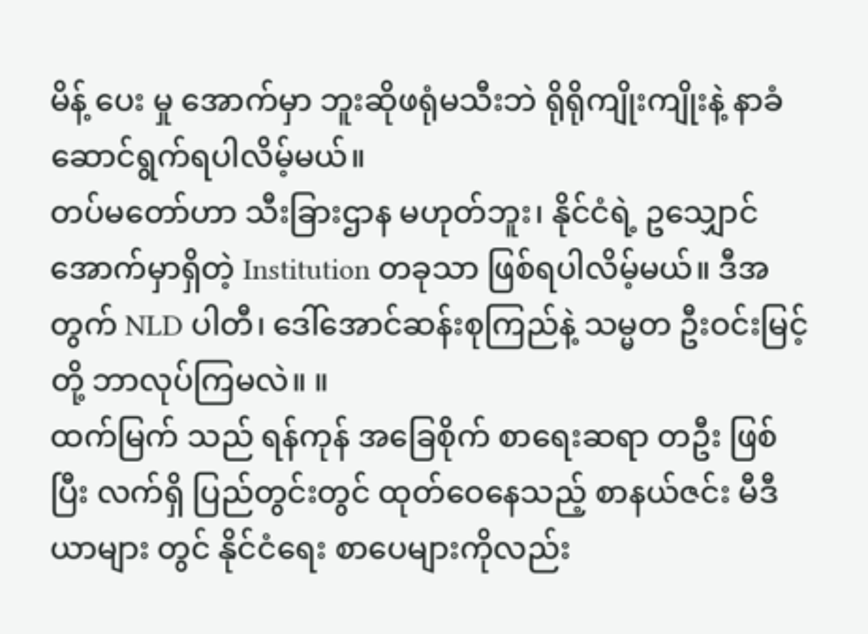မိန့် ပေး မှု အောက်မှာ ဘူးဆိုဖရုံမသီးဘဲ ရိုရိုကျိုးကျိုးနဲ့ နာခံဆောင်ရွက်ရပါလိမ့်မယ်။
တပ်မတော်ဟာ သီးခြားဌာန မဟုတ်ဘူး၊ နိုင်ငံရဲ့ ဥသျှောင် အောက်မှာရှိတဲ့ Institution တခုသာ ဖြစ်ရပါလိမ့်မယ်။ ဒီအတွက် NLD ပါတီ၊ ဒေါ်အောင်ဆန်းစုကြည်နဲ့ သမ္မတ ဦးဝင်းမြင့်တို့ ဘာလုပ်ကြမလဲ။ ။
ထက်မြက် သည် ရန်ကုန် အခြေစိုက် စာရေးဆရာ တဦး ဖြစ်ပြီး လက်ရှိ ပြည်တွင်းတွင် ထုတ်ဝေနေသည့် စာနယ်ဇင်း မီဒီယာများ တွင် နိုင်ငံရေး စာပေများကိုလည်း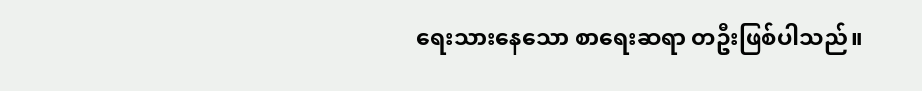ရေးသားနေသော စာရေးဆရာ တဦးဖြစ်ပါသည်။